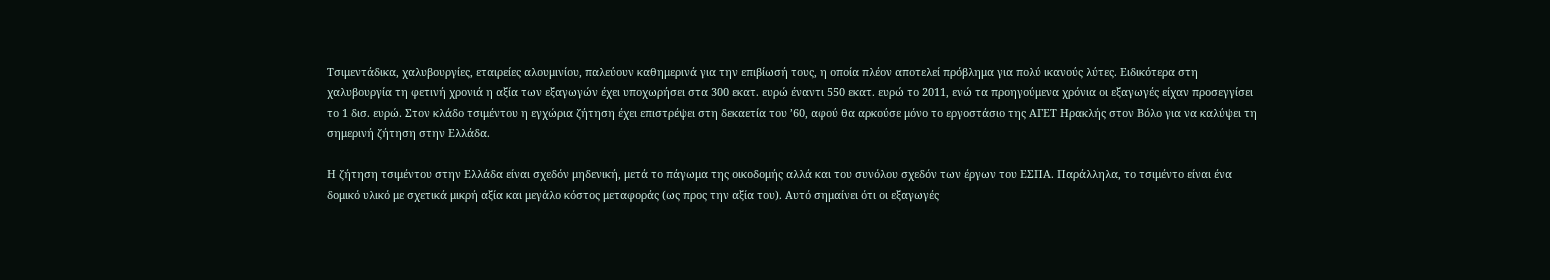Τσιμεντάδικα, χαλυβουργίες, εταιρείες αλουμινίου, παλεύουν καθημερινά για την επιβίωσή τους, η οποία πλέον αποτελεί πρόβλημα για πολύ ικανούς λύτες. Ειδικότερα στη χαλυβουργία τη φετινή χρονιά η αξία των εξαγωγών έχει υποχωρήσει στα 300 εκατ. ευρώ έναντι 550 εκατ. ευρώ το 2011, ενώ τα προηγούμενα χρόνια οι εξαγωγές είχαν προσεγγίσει το 1 δισ. ευρώ. Στον κλάδο τσιμέντου η εγχώρια ζήτηση έχει επιστρέψει στη δεκαετία του ’60, αφού θα αρκούσε μόνο το εργοστάσιο της ΑΓΕΤ Ηρακλής στον Βόλο για να καλύψει τη σημερινή ζήτηση στην Ελλάδα.

Η ζήτηση τσιμέντου στην Ελλάδα είναι σχεδόν μηδενική, μετά το πάγωμα της οικοδομής αλλά και του συνόλου σχεδόν των έργων του ΕΣΠΑ. Παράλληλα, το τσιμέντο είναι ένα δομικό υλικό με σχετικά μικρή αξία και μεγάλο κόστος μεταφοράς (ως προς την αξία του). Αυτό σημαίνει ότι οι εξαγωγές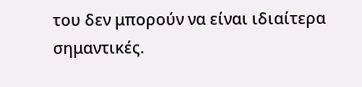του δεν μπορούν να είναι ιδιαίτερα σημαντικές.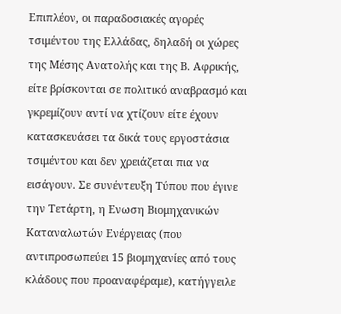Επιπλέον, οι παραδοσιακές αγορές τσιμέντου της Ελλάδας, δηλαδή οι χώρες της Μέσης Ανατολής και της Β. Αφρικής, είτε βρίσκονται σε πολιτικό αναβρασμό και γκρεμίζουν αντί να χτίζουν είτε έχουν κατασκευάσει τα δικά τους εργοστάσια τσιμέντου και δεν χρειάζεται πια να εισάγουν. Σε συνέντευξη Τύπου που έγινε την Τετάρτη, η Ενωση Βιομηχανικών Καταναλωτών Ενέργειας (που αντιπροσωπεύει 15 βιομηχανίες από τους κλάδους που προαναφέραμε), κατήγγειλε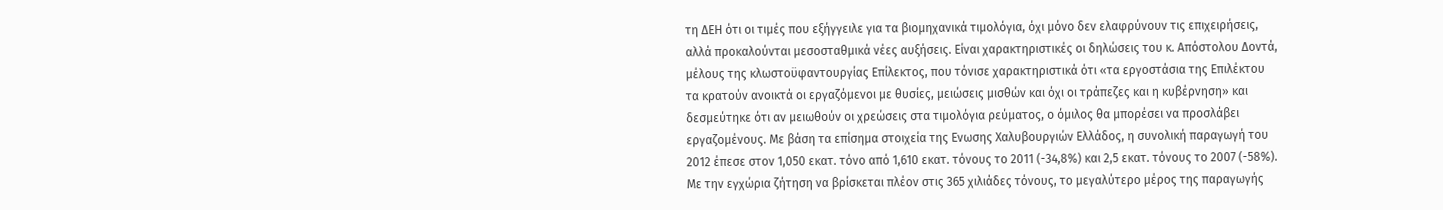τη ΔΕΗ ότι οι τιμές που εξήγγειλε για τα βιομηχανικά τιμολόγια, όχι μόνο δεν ελαφρύνουν τις επιχειρήσεις, αλλά προκαλούνται μεσοσταθμικά νέες αυξήσεις. Είναι χαρακτηριστικές οι δηλώσεις του κ. Απόστολου Δοντά, μέλους της κλωστοϋφαντουργίας Επίλεκτος, που τόνισε χαρακτηριστικά ότι «τα εργοστάσια της Επιλέκτου τα κρατούν ανοικτά οι εργαζόμενοι με θυσίες, μειώσεις μισθών και όχι οι τράπεζες και η κυβέρνηση» και δεσμεύτηκε ότι αν μειωθούν οι χρεώσεις στα τιμολόγια ρεύματος, ο όμιλος θα μπορέσει να προσλάβει εργαζομένους. Με βάση τα επίσημα στοιχεία της Ενωσης Χαλυβουργιών Ελλάδος, η συνολική παραγωγή του 2012 έπεσε στον 1,050 εκατ. τόνο από 1,610 εκατ. τόνους το 2011 (-34,8%) και 2,5 εκατ. τόνους το 2007 (-58%). Με την εγχώρια ζήτηση να βρίσκεται πλέον στις 365 χιλιάδες τόνους, το μεγαλύτερο μέρος της παραγωγής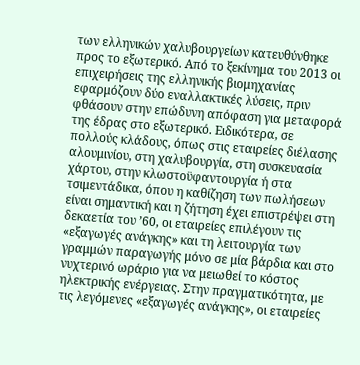των ελληνικών χαλυβουργείων κατευθύνθηκε προς το εξωτερικό. Από το ξεκίνημα του 2013 οι επιχειρήσεις της ελληνικής βιομηχανίας εφαρμόζουν δύο εναλλακτικές λύσεις, πριν φθάσουν στην επώδυνη απόφαση για μεταφορά της έδρας στο εξωτερικό. Ειδικότερα, σε πολλούς κλάδους, όπως στις εταιρείες διέλασης αλουμινίου, στη χαλυβουργία, στη συσκευασία χάρτου, στην κλωστοϋφαντουργία ή στα τσιμεντάδικα, όπου η καθίζηση των πωλήσεων είναι σημαντική και η ζήτηση έχει επιστρέψει στη δεκαετία του ’60, οι εταιρείες επιλέγουν τις «εξαγωγές ανάγκης» και τη λειτουργία των γραμμών παραγωγής μόνο σε μία βάρδια και στο νυχτερινό ωράριο για να μειωθεί το κόστος ηλεκτρικής ενέργειας. Στην πραγματικότητα, με τις λεγόμενες «εξαγωγές ανάγκης», οι εταιρείες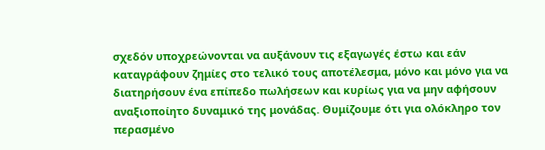σχεδόν υποχρεώνονται να αυξάνουν τις εξαγωγές έστω και εάν καταγράφουν ζημίες στο τελικό τους αποτέλεσμα, μόνο και μόνο για να διατηρήσουν ένα επίπεδο πωλήσεων και κυρίως για να μην αφήσουν αναξιοποίητο δυναμικό της μονάδας. Θυμίζουμε ότι για ολόκληρο τον περασμένο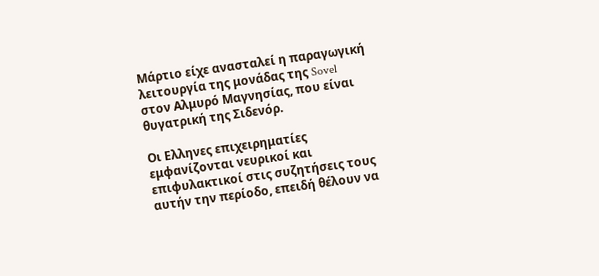Μάρτιο είχε ανασταλεί η παραγωγική λειτουργία της μονάδας της Sovel στον Αλμυρό Μαγνησίας, που είναι θυγατρική της Σιδενόρ.

Οι Ελληνες επιχειρηματίες εμφανίζονται νευρικοί και επιφυλακτικοί στις συζητήσεις τους αυτήν την περίοδο, επειδή θέλουν να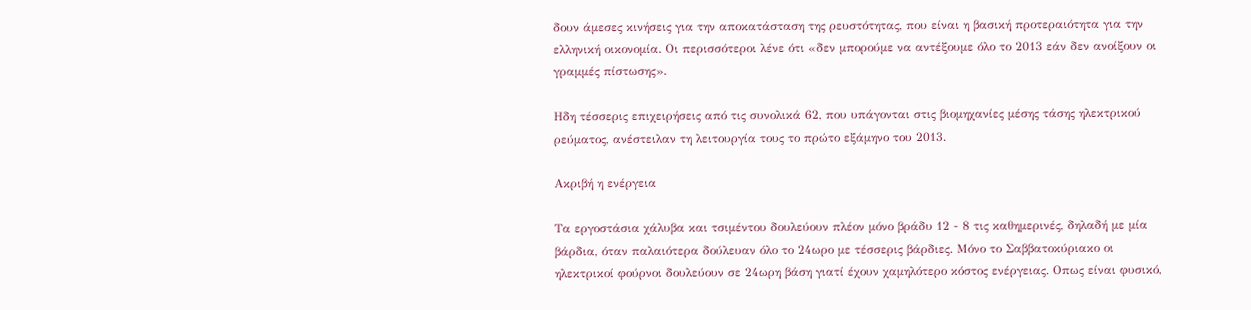δουν άμεσες κινήσεις για την αποκατάσταση της ρευστότητας, που είναι η βασική προτεραιότητα για την ελληνική οικονομία. Οι περισσότεροι λένε ότι «δεν μπορούμε να αντέξουμε όλο το 2013 εάν δεν ανοίξουν οι γραμμές πίστωσης».

Ηδη τέσσερις επιχειρήσεις από τις συνολικά 62, που υπάγονται στις βιομηχανίες μέσης τάσης ηλεκτρικού ρεύματος, ανέστειλαν τη λειτουργία τους το πρώτο εξάμηνο του 2013.

Ακριβή η ενέργεια

Τα εργοστάσια χάλυβα και τσιμέντου δουλεύουν πλέον μόνο βράδυ 12 - 8 τις καθημερινές, δηλαδή με μία βάρδια, όταν παλαιότερα δούλευαν όλο το 24ωρο με τέσσερις βάρδιες. Μόνο το Σαββατοκύριακο οι ηλεκτρικοί φούρνοι δουλεύουν σε 24ωρη βάση γιατί έχουν χαμηλότερο κόστος ενέργειας. Οπως είναι φυσικό,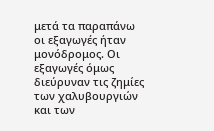μετά τα παραπάνω οι εξαγωγές ήταν μονόδρομος. Οι εξαγωγές όμως διεύρυναν τις ζημίες των χαλυβουργιών και των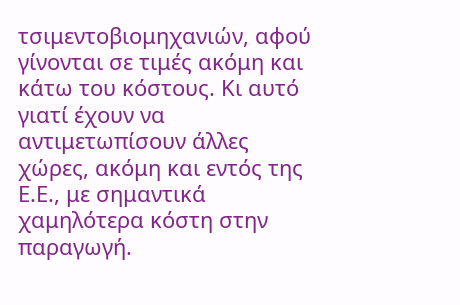τσιμεντοβιομηχανιών, αφού γίνονται σε τιμές ακόμη και κάτω του κόστους. Κι αυτό γιατί έχουν να αντιμετωπίσουν άλλες χώρες, ακόμη και εντός της Ε.Ε., με σημαντικά χαμηλότερα κόστη στην παραγωγή.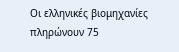Οι ελληνικές βιομηχανίες πληρώνουν 75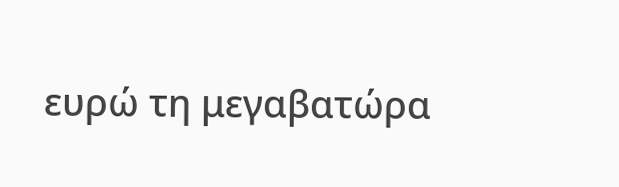ευρώ τη μεγαβατώρα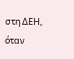στη ΔΕΗ, όταν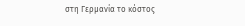στη Γερμανία το κόστος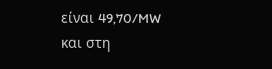είναι 49,70/MW και στη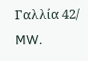Γαλλία 42/ MW.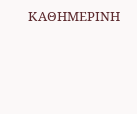ΚΑΘΗΜΕΡΙΝΗ